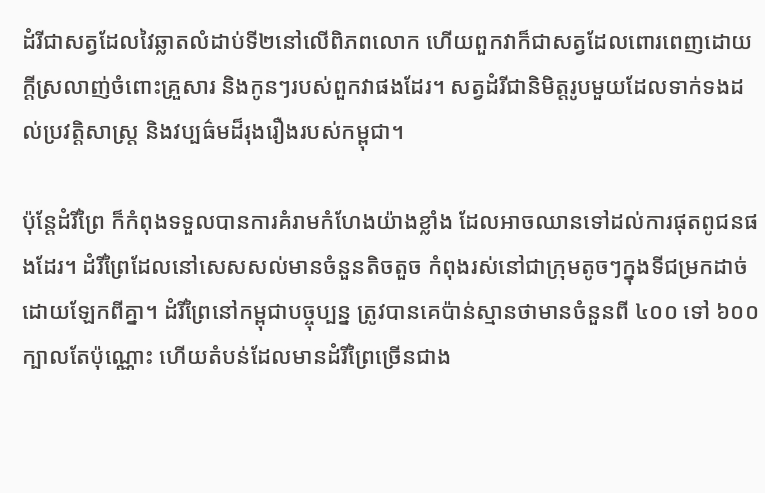ដំរីជាសត្វដែលវៃឆ្លាតលំដាប់ទី២នៅលើពិភពលោក ហើយពួកវាក៏ជាសត្វដែលពោរពេញដោយក្ដីស្រលាញ់ចំពោះគ្រួសារ និងកូនៗរបស់ពួកវាផងដែរ។ សត្វដំរីជានិមិត្តរូបមួយដែលទាក់ទងដល់ប្រវត្តិសាស្រ្ដ និងវប្បធ៌មដ៏រុងរឿងរបស់កម្ពុជា។

ប៉ុន្តែដំរីព្រៃ ក៏កំពុងទទួលបានការគំរាមកំហែងយ៉ាងខ្លាំង ដែលអាចឈានទៅដល់ការផុតពូជនផងដែរ។ ដំរីព្រៃដែលនៅសេសសល់មានចំនួនតិចតួច កំពុងរស់នៅជាក្រុមតូចៗក្នុងទីជម្រកដាច់ដោយឡែកពីគ្នា។ ដំរីព្រៃនៅកម្ពុជាបច្ចុប្បន្ន ត្រូវបានគេប៉ាន់ស្មានថាមានចំនួនពី ៤០០ ទៅ ៦០០ ក្បាលតែប៉ុណ្ណោះ ហើយតំបន់ដែលមានដំរីព្រៃច្រើនជាង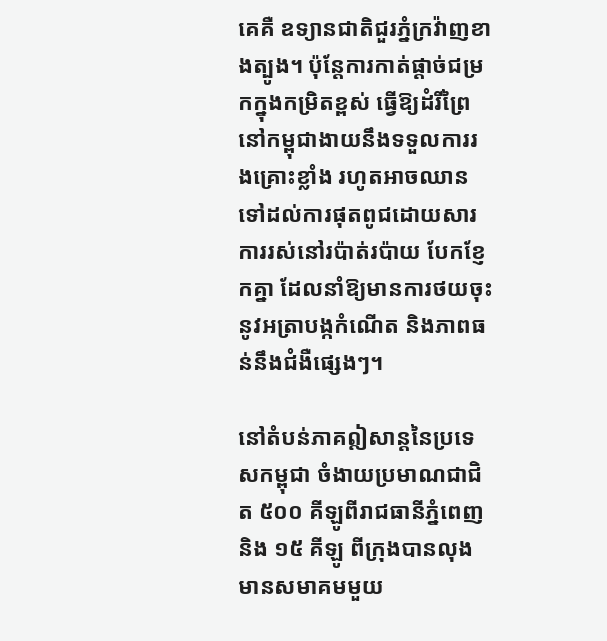គេគឺ ឧទ្យានជាតិជួរភ្នំក្រវ៉ាញខាងត្បូង។ ប៉ុន្តែការកាត់ផ្តាច់ជម្រកក្នុងកម្រិតខ្ពស់ ធ្វើឱ្យដំរីព្រៃនៅកម្ពុជាងាយនឹងទទួលការរងគ្រោះខ្លាំង រហូតអាចឈានទៅដល់ការផុតពូជដោយសារការរស់នៅរប៉ាត់រប៉ាយ បែកខ្ញែកគ្នា ដែលនាំឱ្យមានការថយចុះនូវអត្រាបង្កកំណើត និងភាពធន់នឹងជំងឺផ្សេងៗ។

នៅតំបន់ភាគឦសាន្តនៃប្រទេសកម្ពុជា ចំងាយប្រមាណជាជិត ៥០០ គីឡូពីរាជធានីភ្នំពេញ  និង ១៥ គីឡូ ពីក្រុងបានលុង មានសមាគមមួយ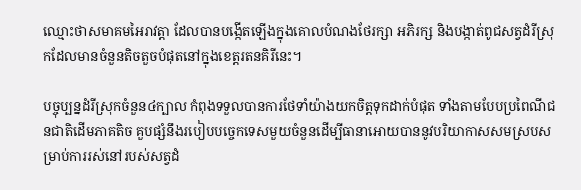ឈ្មោះថាសមាគមអៃរាវត្តា ដែលបានបង្កើតឡើងក្នុងគោលបំណងថែរក្សា អភិរក្ស និងបង្កាត់ពូជសត្វដំរីស្រុកដែលមានចំនួនតិចតួចបំផុតនៅក្នុងខេត្តរតនគិរីនេះ។

បច្ចុប្បន្នដំរីស្រុកចំនួន៤ក្បាល កំពុងទទួលបានការថែទាំយ៉ាងយកចិត្តទុកដាក់បំផុត ទាំងតាមបែបប្រពៃណីជនជាតិដើមភាគតិច គួបផ្សំនឹងរបៀបបច្ចេកទេសមួយចំនួនដើម្បីធានាអោយបាននូវបរិយាកាសសមស្របសម្រាប់ការរស់នៅរបស់សត្វដំ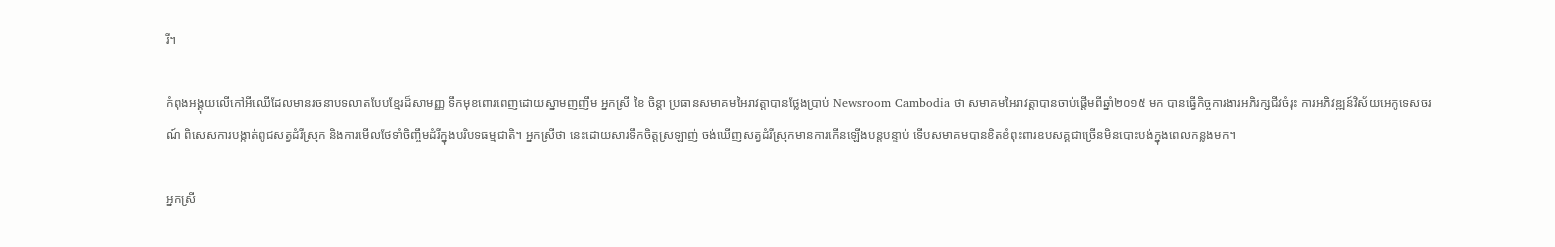រី។

កំពុងអង្គុយលើកៅអីឈើដែលមានរចនាបទលាតបែបខ្មែរដ៏សាមញ្ញ ទឹកមុខពោរពេញដោយស្នាមញញឹម អ្នកស្រី ខៃ ចិន្តា ប្រធានសមាគមអៃរាវត្តាបានថ្លែងប្រាប់ Newsroom Cambodia ថា សមាគមអៃរាវត្តាបានចាប់ផ្តើមពីឆ្នាំ២០១៥ មក បានធ្វើកិច្ចការងារអភិរក្សជីវចំរុះ ការអភិវឌ្ឍន៍វិស័យអេកូទេសចរណ៍ ពិសេសការបង្កាត់ពូជសត្វដំរីស្រុក និងការមើលថែទាំចិញ្ចឹមដំរីក្នុងបរិបទធម្មជាតិ។ អ្នកស្រីថា នេះដោយសារទឹកចិត្តស្រឡាញ់ ចង់ឃើញសត្វដំរីស្រុកមានការកើនឡើងបន្តបន្ទាប់ ទើបសមាគមបានខិតខំពុះពារឧបសគ្គជាច្រើនមិនបោះបង់ក្នុងពេលកន្លងមក។

អ្នកស្រី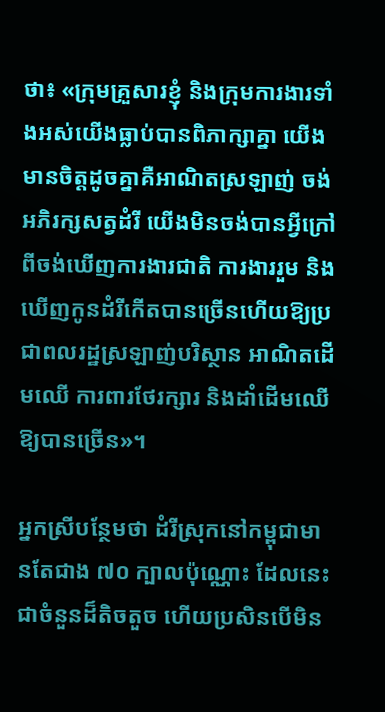ថា៖ «ក្រុមគ្រួសារខ្ញុំ និងក្រុមការងារទាំងអស់យើងធ្លាប់បានពិភាក្សាគ្នា យើងមានចិត្តដូចគ្នាគឺអាណិតស្រឡាញ់ ចង់អភិរក្សសត្វដំរី យើងមិនចង់បានអ្វីក្រៅពីចង់ឃើញការងារជាតិ ការងាររួម និងឃើញកូនដំរីកើតបានច្រើនហើយឱ្យប្រជាពលរដ្ឋស្រឡាញ់បរិស្ថាន អាណិតដើមឈើ ការពារថែរក្សារ និងដាំដើមឈើឱ្យបានច្រើន»។

អ្នកស្រីបន្ថែមថា ដំរីស្រុកនៅកម្ពុជាមានតែជាង ៧០ ក្បាលប៉ុណ្ណោះ ដែលនេះជាចំនួនដ៏តិចតួច ហើយប្រសិនបើមិន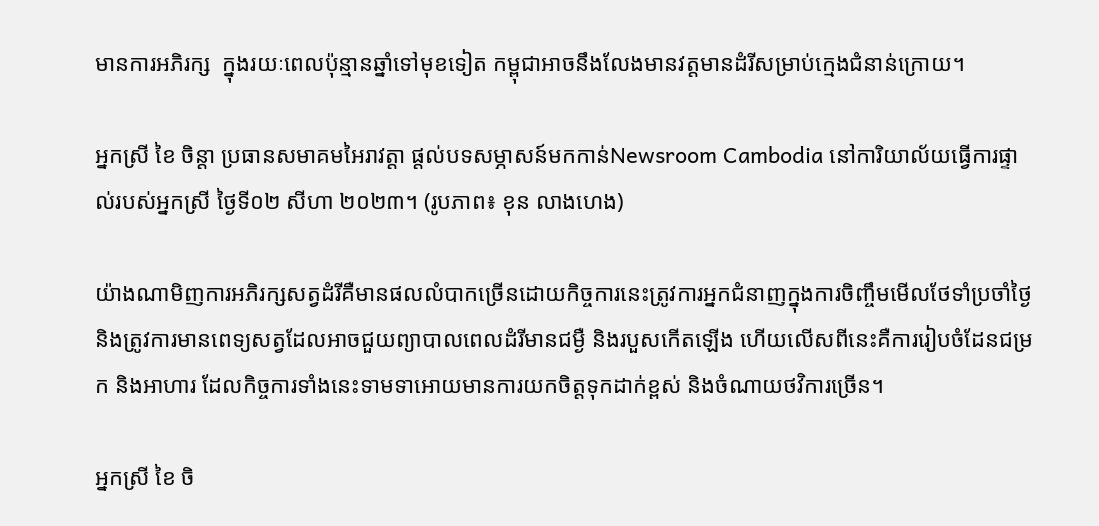មានការអភិរក្ស  ក្នុងរយៈពេលប៉ុន្មានឆ្នាំទៅមុខទៀត កម្ពុជាអាចនឹងលែងមានវត្តមានដំរីសម្រាប់ក្មេងជំនាន់ក្រោយ។

អ្នកស្រី ខៃ ចិន្តា ប្រធានសមាគមអៃរាវត្តា ផ្តល់បទសម្ភាសន៍មកកាន់Newsroom Cambodia នៅការិយាល័យធ្វើការផ្ទាល់របស់អ្នកស្រី ថ្ងៃទី០២ សីហា ២០២៣។ (រូបភាព៖ ខុន លាងហេង)

យ៉ាងណាមិញការអភិរក្សសត្វដំរីគឺមានផលលំបាកច្រើនដោយកិច្ចការនេះត្រូវការអ្នកជំនាញក្នុងការចិញ្ចឹមមើលថែទាំប្រចាំថ្ងៃ និងត្រូវការមានពេទ្យសត្វដែលអាចជួយព្យាបាលពេលដំរីមានជម្ងឺ និងរបួសកើតឡើង ហើយលើសពីនេះគឺការរៀបចំដែនជម្រក និងអាហារ ដែលកិច្ចការទាំងនេះទាមទាអោយមានការយកចិត្តទុកដាក់ខ្ពស់ និងចំណាយថវិការច្រើន។

អ្នកស្រី ខៃ ចិ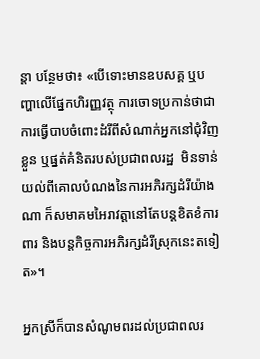ន្តា បន្ថែមថា៖ «បើទោះមានឧបសគ្គ ឬបញ្ហាលើផ្នែកហិរញ្ញវត្ថុ ការចោទប្រកាន់ថាជាការធ្វើបាបចំពោះដំរីពីសំណាក់អ្នកនៅជុំវិញខ្លួន ឬផ្នត់គំនិតរបស់ប្រជាពលរដ្ឋ  មិនទាន់យល់ពីគោលបំណងនៃការអភិរក្សដំរីយ៉ាងណា ក៏សមាគមអៃរាវត្តានៅតែបន្តខិតខំការពារ និងបន្តកិច្ចការអភិរក្សដំរីស្រុកនេះតទៀត»។

អ្នកស្រីក៏បានសំណូមពរដល់ប្រជាពលរ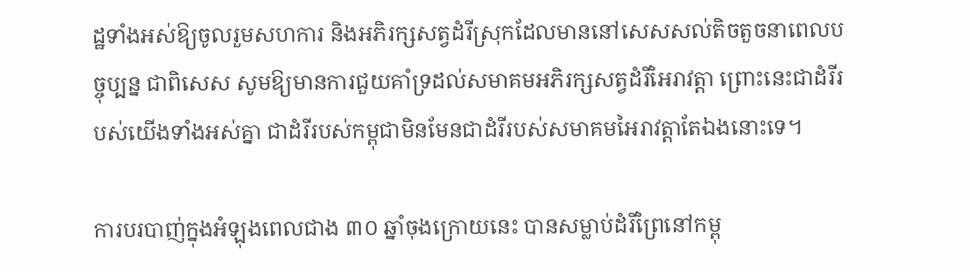ដ្ឋទាំងអស់ឱ្យចូលរួមសហការ និងអភិរក្សសត្វដំរីស្រុកដែលមាននៅសេសសល់តិចតួចនាពេលបច្ចុប្បន្ន ជាពិសេស សូមឱ្យមានការជួយគាំទ្រដល់សមាគមអភិរក្សសត្វដំរីអៃរាវត្តា ព្រោះនេះជាដំរីរបស់យើងទាំងអស់គ្នា ជាដំរីរបស់កម្ពុជាមិនមែនជាដំរីរបស់សមាគមអៃរាវត្តាតែឯងនោះទេ។

ការបរបាញ់ក្នុងអំឡុងពេលជាង ៣០ ឆ្នាំចុងក្រោយនេះ បានសម្លាប់ដំរីព្រៃនៅកម្ពុ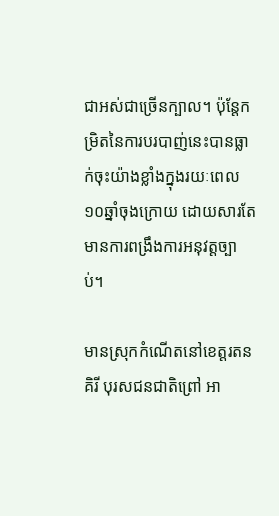ជាអស់ជាច្រើនក្បាល។ ប៉ុន្តែកម្រិតនៃការបរបាញ់នេះបានធ្លាក់ចុះយ៉ាងខ្លាំងក្នុងរយៈពេល១០ឆ្នាំចុងក្រោយ ដោយសារតែមានការពង្រឹងការអនុវត្តច្បាប់។

មានស្រុកកំណើតនៅខេត្តរតនគិរី បុរសជនជាតិព្រៅ អា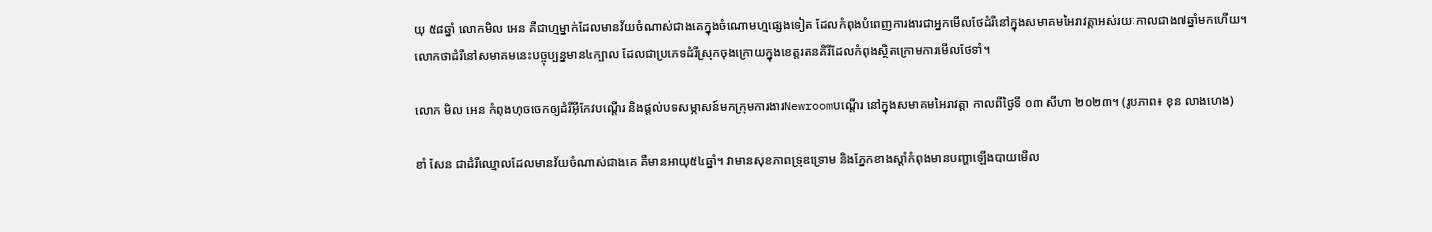យុ ៥៨ឆ្នាំ លោកមិល អេន គឺជាហ្មម្នាក់ដែលមានវ័យចំណាស់ជាងគេក្នុងចំណោមហ្មផ្សេងទៀត ដែលកំពុងបំពេញការងារជាអ្នកមើលថែដំរីនៅក្នុងសមាគមអៃរាវត្តាអស់រយៈកាលជាង៧ឆ្នាំមកហើយ។ លោកថាដំរីនៅសមាគមនេះបច្ចុប្បន្នមាន៤ក្បាល ដែលជាប្រភេទដំរីស្រុកចុងក្រោយក្នុងខេត្តរតនគិរីដែលកំពុងស្ថិតក្រោមការមើលថែទាំ។

លោក មិល អេន កំពុងហុចចេកឲ្យដំរីអុីកែវបណ្តើរ និងផ្តល់បទសម្ភាសន៍មកក្រុមការងារNewroomបណ្តើរ នៅក្នុងសមាគមអៃរាវត្តា កាលពីថ្ងៃទី ០៣ សីហា ២០២៣។ (រូបភាព៖ ខុន លាងហេង)

ខាំ សែន ជាដំរីឈ្មោលដែលមានវ័យចំណាស់ជាងគេ គឺមានអាយុ៥៤ឆ្នាំ។ វាមានសុខភាពទ្រុឌទ្រោម និងភ្នែកខាងស្ដាំកំពុងមានបញ្ហាឡើងបាយមើល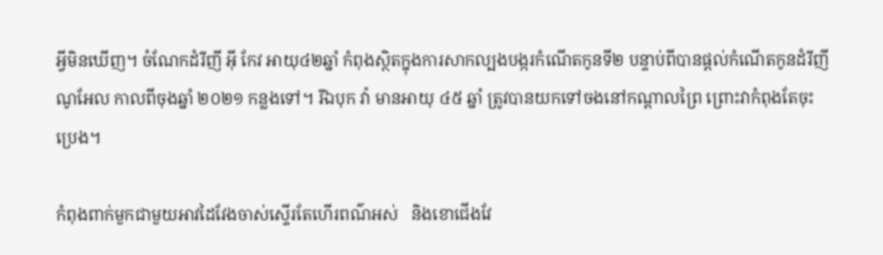អ្វីមិនឃើញ។ ចំណែកដំរីញី អ៊ី កែវ អាយុ៤២ឆ្នាំ កំពុងស្ថិតក្នុងការសាកល្បងបង្ករកំណើតកូនទី២ បន្ទាប់ពីបានផ្តល់កំណើតកូនដំរីញី ណូអែល កាលពីចុងឆ្នាំ ២០២១ កន្លងទៅ។ រីឯបុក វ៉ា មានអាយុ ៤៥ ឆ្នាំ ត្រូវបានយកទៅចងនៅកណ្ដាលព្រៃ ព្រោះវាកំពុងតែចុះប្រេង។

កំពុងពាក់មួកជាមួយអាវដៃវែងចាស់ស្ទើរតែហើរពណ៌អស់   និងខោជើងវែ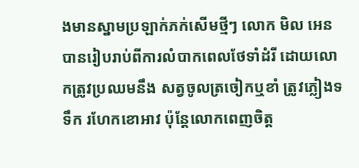ងមានស្នាមប្រឡាក់ភក់សើមថ្មីៗ លោក មិល អេន បានរៀបរាប់ពីការលំបាកពេលថែទាំដំរី ដោយលោកត្រូវប្រឈមនឹង សត្វចូលត្រចៀកឬខាំ ត្រូវភ្លៀងទទឹក រហែកខោអាវ ប៉ុន្តែលោកពេញចិត្ត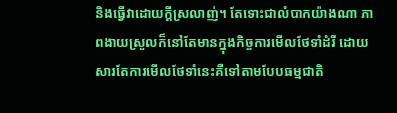និងធ្វើវាដោយក្ដីស្រលាញ់។ តែទោះជាលំបាកយ៉ាងណា ភាពងាយស្រួលក៏នៅតែមានក្នុងកិច្ចការមើលថែទាំដំរី ដោយសារតែការមើលថែទាំនេះគឺទៅតាមបែបធម្មជាតិ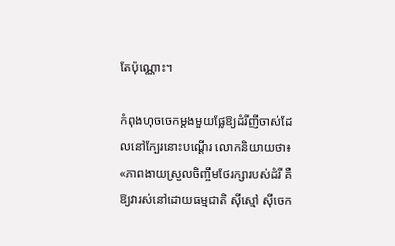តែប៉ុណ្ណោះ។

កំពុងហុចចេកម្តងមួយផ្លែឱ្យដំរីញីចាស់ដែលនៅក្បែរនោះបណ្តើរ លោកនិយាយថា៖ «ភាពងាយស្រួលចិញ្ចឹមថែរក្សារបស់ដំរី គឺឱ្យវារស់នៅដោយធម្មជាតិ ស៊ីស្មៅ ស៊ីចេក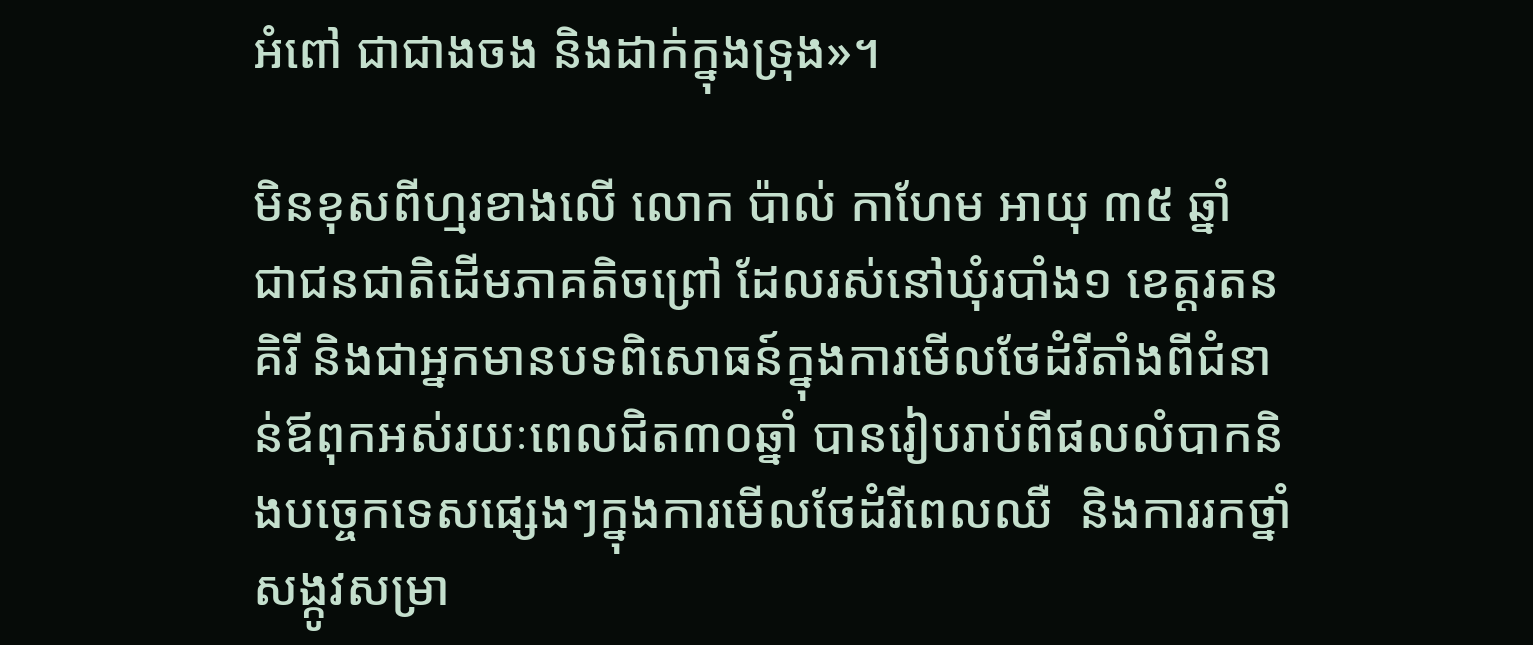អំពៅ ជាជាងចង និងដាក់ក្នុងទ្រុង»។

មិនខុសពីហ្មរខាងលើ លោក ប៉ាល់ កាហែម អាយុ ៣៥ ឆ្នាំ  ជាជនជាតិដើមភាគតិចព្រៅ ដែលរស់នៅឃុំរបាំង១ ខេត្តរតនគិរី និងជាអ្នកមានបទពិសោធន៍ក្នុងការមើលថែដំរីតាំងពីជំនាន់ឪពុកអស់រយៈពេលជិត៣០ឆ្នាំ បានរៀបរាប់ពីផលលំបាកនិងបច្ចេកទេសផ្សេងៗក្នុងការមើលថែដំរីពេលឈឺ  និងការរកថ្នាំសង្កូវសម្រា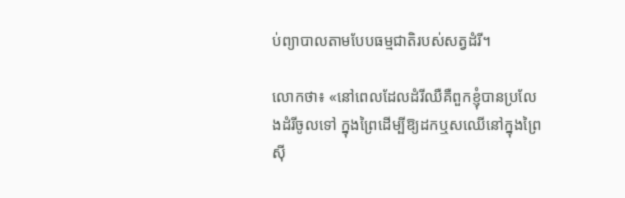ប់ព្យាបាលតាមបែបធម្មជាតិរបស់សត្វដំរី។

លោកថា៖ «នៅពេលដែលដំរីឈឺគឺពួកខ្ញុំបានប្រលែងដំរីចូលទៅ ក្នុងព្រៃដើម្បីឱ្យដកឬសឈើនៅក្នុងព្រៃស៊ី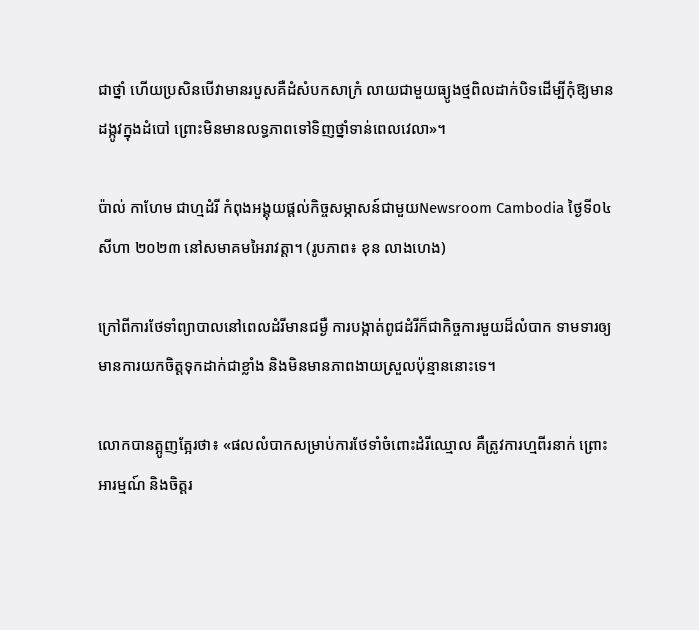ជាថ្នាំ ហើយប្រសិនបើវាមានរបួសគឺដំសំបកសាក្រំ លាយជាមួយធ្យូងថ្មពិលដាក់បិទដើម្បីកុំឱ្យមានដង្កូវក្នុងដំបៅ ព្រោះមិនមានលទ្ធភាពទៅទិញថ្នាំទាន់ពេលវេលា»។

ប៉ាល់ កាហែម ជាហ្មដំរី កំពុងអង្គុយផ្តល់កិច្ចសម្ភាសន៍ជាមួយNewsroom Cambodia ថ្ងៃទី០៤ សីហា ២០២៣ នៅសមាគមអៃរាវត្តា។ (រូបភាព៖ ខុន លាងហេង)

ក្រៅពីការថែទាំព្យាបាលនៅពេលដំរីមានជម្ងឺ ការបង្កាត់ពូជដំរីក៏ជាកិច្ចការមួយដ៏លំបាក ទាមទារឲ្យមានការយកចិត្តទុកដាក់ជាខ្លាំង និងមិនមានភាពងាយស្រួលប៉ុន្មាននោះទេ។

លោកបានត្អូញត្អែរថា៖ «ផលលំបាកសម្រាប់ការថែទាំចំពោះដំរីឈ្មោល គឺត្រូវការហ្មពីរនាក់ ព្រោះអារម្មណ៍ និងចិត្តរ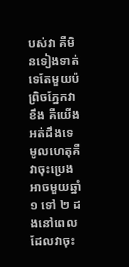បស់វា គឺមិនទៀងទាត់ទេតែមួយប៉ព្រិចភ្នែកវាខឹង គឺយើងអត់ដឹងទេ មូលហេតុគឺវាចុះប្រេងអាចមួយឆ្នាំ ១ ទៅ ២ ដងនៅពេលដែលវាចុះ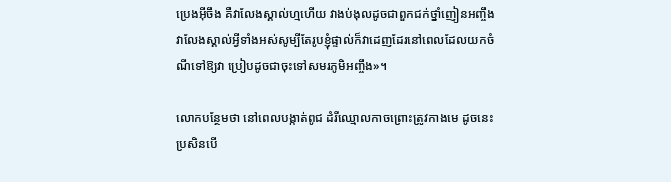ប្រេងអ៊ីចឹង គឺវាលែងស្គាល់ហ្មហើយ វាងប់ងុលដូចជាពួកជក់ថ្នាំញៀនអញ្ចឹង វាលែងស្គាល់អ្វីទាំងអស់សូម្បីតែរូបខ្ញុំផ្ទាល់ក៏វាដេញដែរនៅពេលដែលយកចំណីទៅឱ្យវា ប្រៀបដូចជាចុះទៅសមរភូមិអញ្ចឹង»។

លោកបន្ថែមថា នៅពេលបង្កាត់ពូជ ដំរីឈ្មោលកាចព្រោះត្រូវកាងមេ ដូចនេះប្រសិនបើ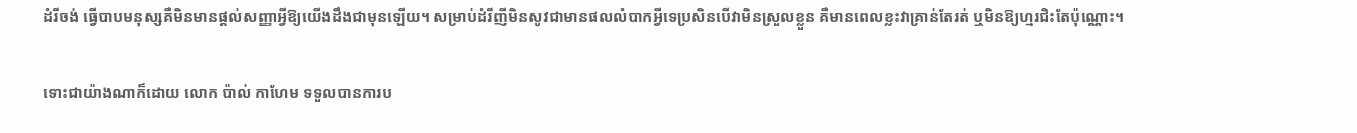ដំរីចង់ ធ្វើបាបមនុស្សគឺមិនមានផ្ដល់សញ្ញាអ្វីឱ្យយើងដឹងជាមុនឡើយ។ សម្រាប់ដំរីញីមិនសូវជាមានផលលំបាកអ្វីទេប្រសិនបើវាមិនស្រួលខ្លួន គឺមានពេលខ្លះវាគ្រាន់តែរត់ ឬមិនឱ្យហ្មរជិះតែប៉ុណ្ណោះ។

ទោះជាយ៉ាងណាក៏ដោយ លោក ប៉ាល់ កាហែម ទទួលបានការប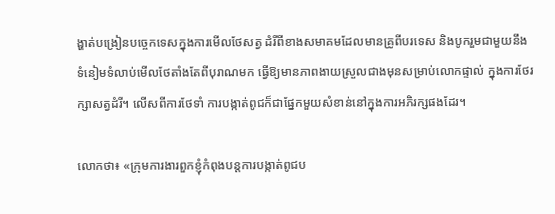ង្ហាត់បង្រៀនបច្ចេកទេសក្នុងការមើលថែសត្វ ដំរីពីខាងសមាគមដែលមានគ្រូពីបរទេស និងបូករួមជាមួយនឹងទំនៀមទំលាប់មើលថែតាំងតែពីបុរាណមក ធ្វើឱ្យមានភាពងាយស្រួលជាងមុនសម្រាប់លោកផ្ទាល់ ក្នុងការថែរក្សាសត្វដំរី។ លើសពីការថែទាំ ការបង្កាត់ពូជក៏ជាផ្នែកមួយសំខាន់នៅក្នុងការអភិរក្សផងដែរ។

លោកថា៖ «ក្រុមការងារពួកខ្ញុំកំពុងបន្តការបង្កាត់ពូជប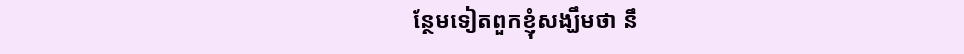ន្ថែមទៀតពួកខ្ញុំសង្ឃឹមថា នឹ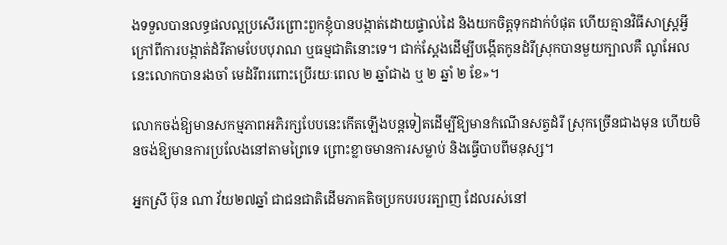ងទទួលបានលទ្ធផលល្អប្រសើរព្រោះពួកខ្ញុំបានបង្កាត់ដោយផ្ទាល់ដៃ និងយកចិត្តទុកដាក់បំផុត ហើយគ្មានវិធីសាស្រ្តអ្វីក្រៅពីការបង្កាត់ដំរីតាមបែបបុរាណ ឬធម្មជាតិនោះទេ។ ជាក់ស្ដែងដើម្បីបង្កើតកូនដំរីស្រុកបានមួយក្បាលគឺ ណូអែល នេះលោកបានរងចាំ មេដំរីពរពោះប្រើរយៈពេល ២ ឆ្នាំជាង ឬ ២ ឆ្នាំ ២ ខែ»។

លោកចង់ឱ្យមានសកម្មភាពអភិរក្សបែបនេះកើតឡើងបន្តទៀតដើម្បីឱ្យមានកំណើនសត្វដំរី ស្រុកច្រើនជាងមុន ហើយមិនចង់ឱ្យមានការប្រលែងនៅតាមព្រៃទេ ព្រោះខ្លាចមានការសម្លាប់ និងធ្វើបាបពីមនុស្ស។

អ្នកស្រី ប៊ុន ណា វ័យ២៧ឆ្នាំ ជាជនជាតិដើមភាគតិចប្រកបរបរត្បាញ ដែលរស់នៅ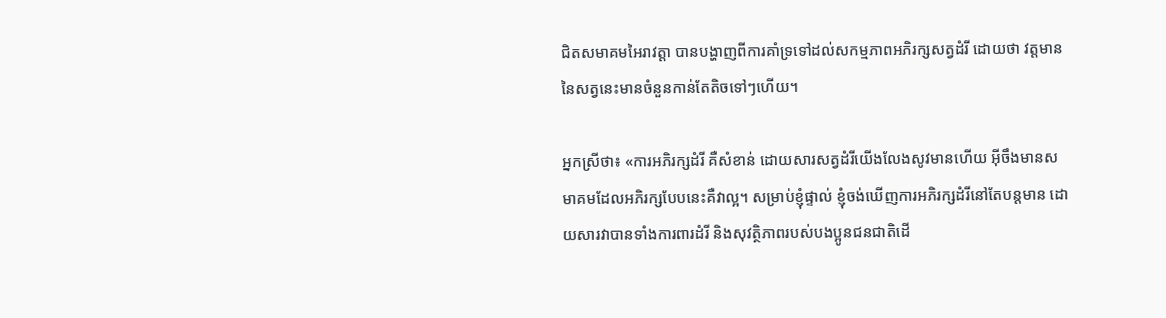ជិតសមាគមអៃរាវត្តា បានបង្ហាញពីការគាំទ្រទៅដល់សកម្មភាពអភិរក្សសត្វដំរី ដោយថា វត្តមាននៃសត្វនេះមានចំនួនកាន់តែតិចទៅៗហើយ។

អ្នកស្រីថា៖ «ការអភិរក្សដំរី គឺសំខាន់ ដោយសារសត្វដំរីយើងលែងសូវមានហើយ អ៊ីចឹងមានសមាគមដែលអភិរក្សបែបនេះគឺវាល្អ‍។ សម្រាប់ខ្ញុំផ្ទាល់ ខ្ញុំចង់ឃើញការអភិរក្សដំរីនៅតែបន្តមាន ដោយសារវាបានទាំងការពារដំរី និងសុវត្ថិភាពរបស់បងប្អូនជនជាតិដើ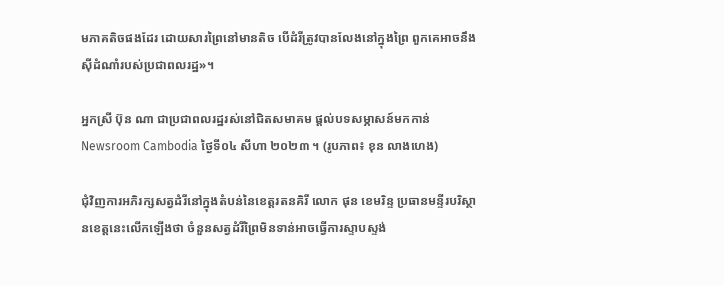មភាគតិចផងដែរ ដោយសារព្រៃនៅមានតិច បើដំរីត្រូវបានលែងនៅក្នុងព្រៃ ពួកគេអាចនឹងស៊ីដំណាំរបស់ប្រជាពលរដ្ឋ»។

អ្នកស្រី ប៊ុន ណា ជាប្រជាពលរដ្ឋរស់នៅជិតសមាគម ផ្តល់បទសម្ភាសន៍មកកាន់Newsroom Cambodia ថ្ងៃទី០៤ សីហា ២០២៣ ។ (រូបភាព៖ ខុន លាងហេង)

ជុំវិញការអភិរក្សសត្វដំរីនៅក្នុងតំបន់នៃខេត្តរតនគិរី លោក ផុន ខេមរិន្ទ ប្រធានមន្ទីរបរិស្ថានខេត្តនេះលើកឡើងថា ចំនួនសត្វដំរីព្រៃមិនទាន់អាចធ្វើការស្ទាបស្ទង់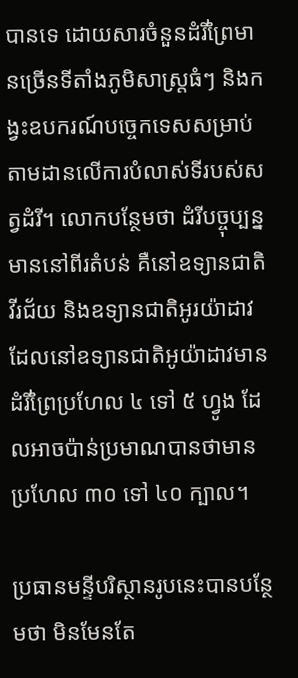បានទេ ដោយសារចំនួនដំរីព្រៃមានច្រើនទីតាំងភូមិសាស្ត្រធំៗ និងកង្វះឧបករណ៍បច្ចេកទេសសម្រាប់តាមដានលើការបំលាស់ទីរបស់សត្វដំរី។ លោកបន្ថែមថា ដំរីបច្ចុប្បន្នមាននៅពីរតំបន់ គឺនៅឧទ្យានជាតិវីរជ័យ និងឧទ្យានជាតិអូរយ៉ាដាវ ដែលនៅឧទ្យានជាតិអូយ៉ាដាវមានដំរីព្រៃប្រហែល ៤ ទៅ ៥ ហ្វូង ដែលអាចប៉ាន់ប្រមាណបានថាមានប្រហែល ៣០ ទៅ ៤០ ក្បាល។

ប្រធានមន្ទីបរិស្ថានរូបនេះបានបន្ថែមថា មិនមែនតែ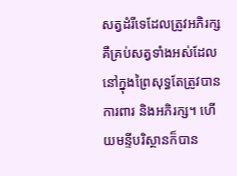សត្វដំរីទេដែលត្រូវអភិរក្ស គឺគ្រប់សត្វទាំងអស់ដែលនៅក្នុងព្រៃសុទ្ធតែត្រូវបានការពារ និងអភិរក្ស។ ហើយមន្ទីបរិស្ថានក៏បាន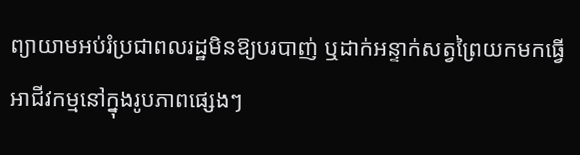ព្យាយាមអប់រំប្រជាពលរដ្ឋមិនឱ្យបរបាញ់ ឬដាក់អន្ទាក់សត្វព្រៃយកមកធ្វើអាជីវកម្មនៅក្នុងរូបភាពផ្សេងៗ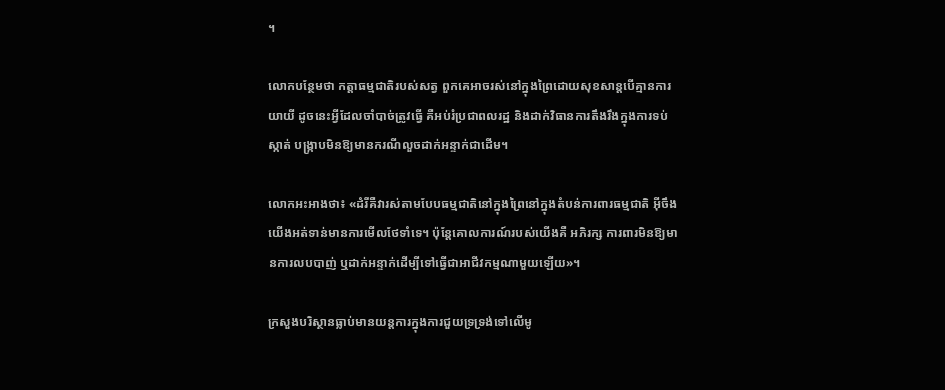។

លោកបន្ថែមថា កត្តាធម្មជាតិរបស់សត្វ ពួកគេអាចរស់នៅក្នុងព្រៃដោយសុខសាន្តបើគ្មានការយាយី ដូចនេះអ្វីដែលចាំបាច់ត្រូវធ្វើ គឺអប់រំប្រជាពលរដ្ឋ និងដាក់វិធានការតឹងរឹងក្នុងការទប់ស្កាត់ បង្ក្រាបមិនឱ្យមានករណីលួចដាក់អន្ទាក់ជាដើម។

លោកអះអាងថា៖ «ដំរីគឺវារស់តាមបែបធម្មជាតិនៅក្នុងព្រៃនៅក្នុងតំបន់ការពារធម្មជាតិ អ៊ីចឹងយើងអត់ទាន់មានការមើលថែទាំទេ។ ប៉ុន្តែគោលការណ៍របស់យើងគឺ អភិរក្ស ការពារមិនឱ្យមានការលបបាញ់ ឬដាក់អន្ទាក់ដើម្បីទៅធ្វើជាអាជីវកម្មណាមួយឡើយ»។

ក្រសួងបរិស្ថានធ្លាប់មានយន្តការក្នុងការជួយទ្រទ្រង់ទៅលើមូ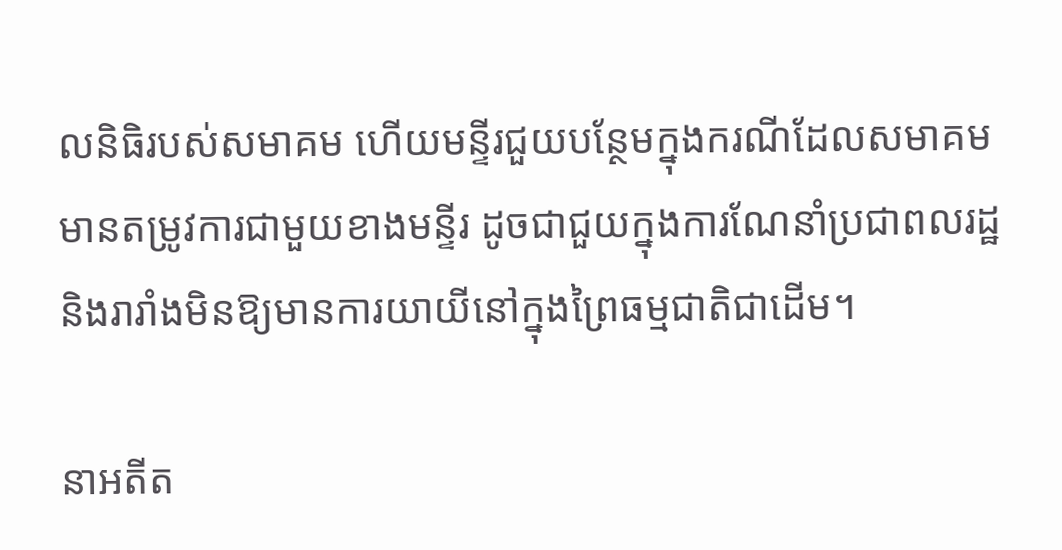លនិធិរបស់សមាគម ហើយមន្ទីរជួយបន្ថែមក្នុងករណីដែលសមាគមមានតម្រូវការជាមួយខាងមន្ទីរ ដូចជាជួយក្នុងការណែនាំប្រជាពលរដ្ឋ និងរារាំងមិនឱ្យមានការយាយីនៅក្នុងព្រៃធម្មជាតិជាដើម។

នាអតីត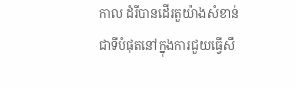កាល ដំរីបានដើរតួយ៉ាងសំខាន់ជាទីបំផុតនៅក្នុងការជួយធ្វើសឹ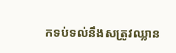កទប់ទល់នឹងសត្រូវឈ្លាន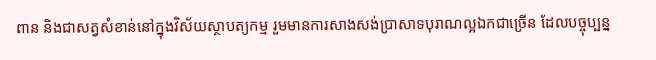ពាន និងជាសត្វសំខាន់នៅក្នុងវិស័យស្ថាបត្យកម្ម រួមមានការសាងសង់ប្រាសាទបុរាណល្អឯកជាច្រើន ដែលបច្ចុប្បន្ន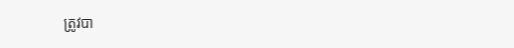ត្រូវបា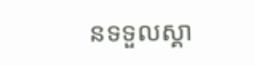នទទួលស្គា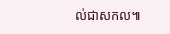ល់ជាសកល៕